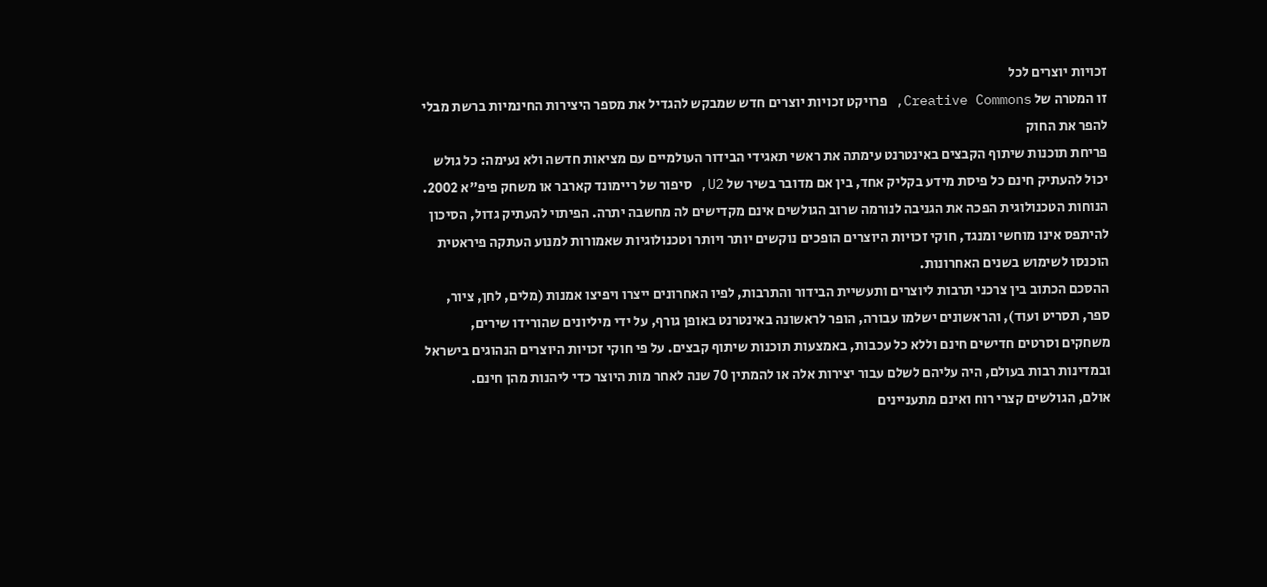זכויות יוצרים לכל
זו המטרה של Creative Commons, פרויקט זכויות יוצרים חדש שמבקש להגדיל את מספר היצירות החינמיות ברשת מבלי להפר את החוק
פריחת תוכנות שיתוף הקבצים באינטרנט עימתה את ראשי תאגידי הבידור העולמיים עם מציאות חדשה ולא נעימה: כל גולש יכול להעתיק חינם כל פיסת מידע בקליק אחד, בין אם מדובר בשיר של U2, סיפור של ריימונד קארבר או משחק פיפ"א 2002.
הנוחות הטכנולוגית הפכה את הגניבה לנורמה שרוב הגולשים אינם מקדישים לה מחשבה יתרה. הפיתוי להעתיק גדול, הסיכון להיתפס אינו מוחשי ומנגד, חוקי זכויות היוצרים הופכים נוקשים יותר ויותר וטכנולוגיות שאמורות למנוע העתקה פיראטית הוכנסו לשימוש בשנים האחרונות.
ההסכם הכתוב בין צרכני תרבות ליוצרים ותעשיית הבידור והתרבות, לפיו האחרונים ייצרו ויפיצו אמנות (מלים, לחן, ציור, ספר, תסריט ועוד), והראשונים ישלמו עבורה, הופר לראשונה באינטרנט באופן גורף, על ידי מיליונים שהורידו שירים, משחקים וסרטים חדישים חינם וללא כל עכבות, באמצעות תוכנות שיתוף קבצים. על פי חוקי זכויות היוצרים הנהוגים בישראל ובמדינות רבות בעולם, היה עליהם לשלם עבור יצירות אלה או להמתין 70 שנה לאחר מות היוצר כדי ליהנות מהן חינם.
אולם, הגולשים קצרי רוח ואינם מתעניינים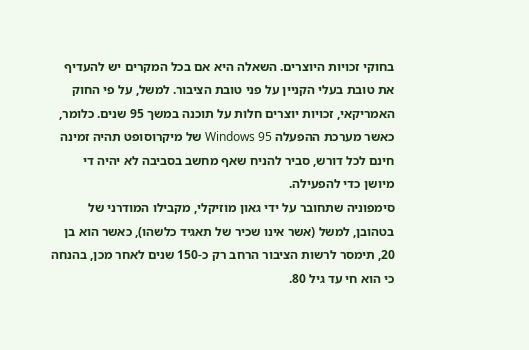בחוקי זכויות היוצרים. השאלה היא אם בכל המקרים יש להעדיף את טובת בעלי הקניין על פני טובת הציבור. למשל, על פי החוק האמריקאי, זכויות יוצרים חלות על תוכנה במשך 95 שנים. כלומר, כאשר מערכת ההפעלה Windows 95 של מיקרוסופט תהיה זמינה חינם לכל דורש, סביר להניח שאף מחשב בסביבה לא יהיה די מיושן כדי להפעילה.
סימפוניה שתחובר על ידי גאון מוזיקלי, מקבילו המודרני של בטהובן, למשל (אשר אינו שכיר של תאגיד כלשהו), כאשר הוא בן 20, תימסר לרשות הציבור הרחב רק כ-150 שנים לאחר מכן, בהנחה כי הוא חי עד גיל 80.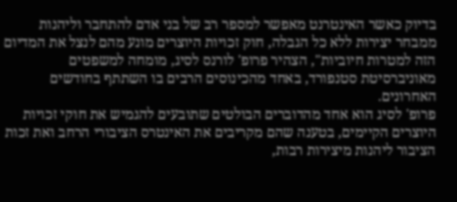בדיוק כאשר האינטרנט מאפשר למספר רב של בני אדם להתחבר וליהנות ממבחר יצירות ללא כל הגבלה, חוק זכויות היוצרים מונע מהם לנצל את המדיום הזה למטרות חיוביות", הצהיר פרופ' לורנס לסיג, מומחה למשפטים מאוניברסיטת סטנפורד, באחד מהכינוסים הרבים בו השתתף בחודשים האחרונים.
פרופ' לסיג הוא אחד מהדוברים הבולטים שתובעים להגמיש את חוקי זכויות היוצרים הקיימים, בטענה שהם מקריבים את האינטרס הציבורי הרחב ואת זכות הציבור ליהנות מיצירות רבות,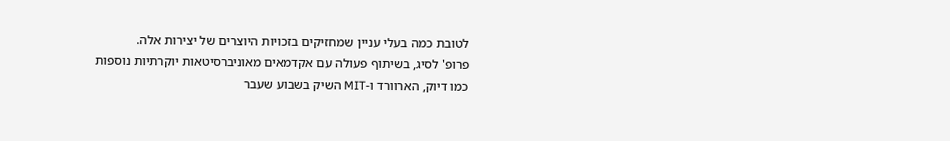לטובת כמה בעלי עניין שמחזיקים בזכויות היוצרים של יצירות אלה.
פרופ' לסיג, בשיתוף פעולה עם אקדמאים מאוניברסיטאות יוקרתיות נוספות כמו דיוק, הארוורד ו-MIT השיק בשבוע שעבר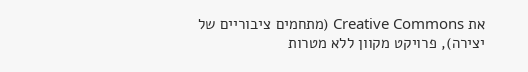את Creative Commons (מתחמים ציבוריים של יצירה), פרויקט מקוון ללא מטרות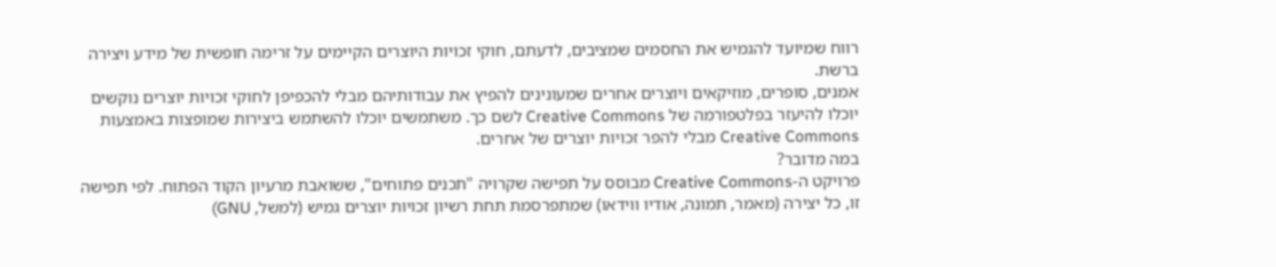רווח שמיועד להגמיש את החסמים שמציבים, לדעתם, חוקי זכויות היוצרים הקיימים על זרימה חופשית של מידע ויצירה ברשת.
אמנים, סופרים, מוזיקאים ויוצרים אחרים שמעונינים להפיץ את עבודותיהם מבלי להכפיפן לחוקי זכויות יוצרים נוקשים יוכלו להיעזר בפלטפורמה של Creative Commons לשם כך. משתמשים יוכלו להשתמש ביצירות שמופצות באמצעות Creative Commons מבלי להפר זכויות יוצרים של אחרים.
במה מדובר?
פרויקט ה-Creative Commons מבוסס על תפישה שקרויה "תכנים פתוחים", ששואבת מרעיון הקוד הפתוח. לפי תפישה זו, כל יצירה (מאמר, תמונה, אודיו ווידאו) שמתפרסמת תחת רשיון זכויות יוצרים גמיש (למשל, GNU)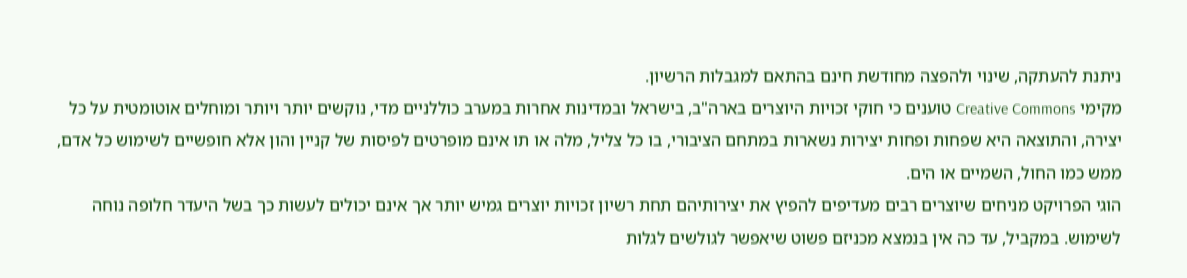ניתנת להעתקה, שינוי ולהפצה מחודשת חינם בהתאם למגבלות הרשיון.
מקימי Creative Commons טוענים כי חוקי זכויות היוצרים בארה"ב, בישראל ובמדינות אחרות במערב כוללניים מדי, נוקשים יותר ויותר ומוחלים אוטומטית על כל יצירה, והתוצאה היא שפחות ופחות יצירות נשארות במתחם הציבורי, בו כל צליל, מלה או תו אינם מופרטים לפיסות של קניין והון אלא חופשיים לשימוש כל אדם, ממש כמו החול, השמיים או הים.
הוגי הפרויקט מניחים שיוצרים רבים מעדיפים להפיץ את יצירותיהם תחת רשיון זכויות יוצרים גמיש יותר אך אינם יכולים לעשות כך בשל היעדר חלופה נוחה לשימוש. במקביל, עד כה אין בנמצא מכניזם פשוט שיאפשר לגולשים לגלות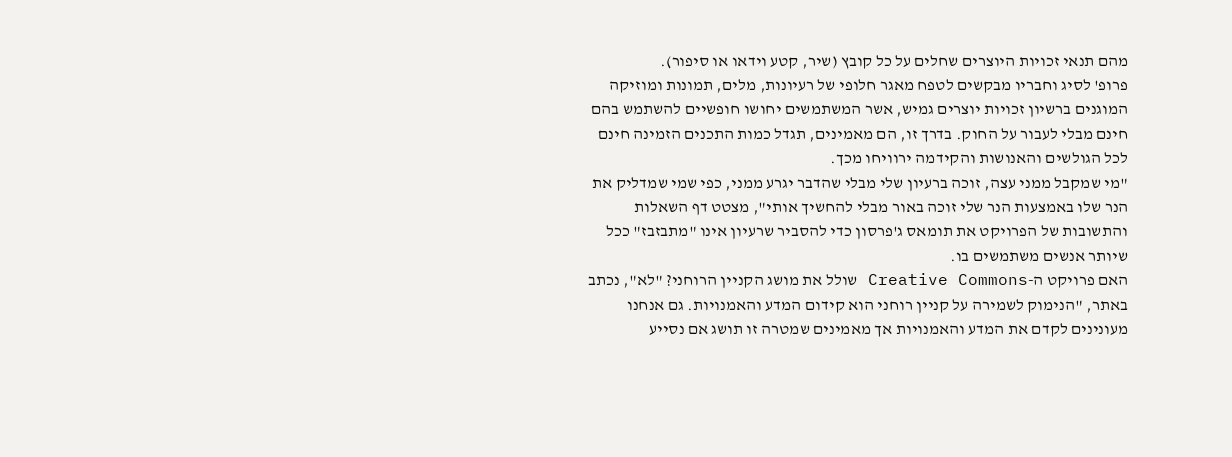מהם תנאי זכויות היוצרים שחלים על כל קובץ (שיר, קטע וידאו או סיפור).
פרופ' לסיג וחבריו מבקשים לטפח מאגר חלופי של רעיונות, מלים, תמונות ומוזיקה המוגנים ברשיון זכויות יוצרים גמיש, אשר המשתמשים יחושו חופשיים להשתמש בהם חינם מבלי לעבור על החוק. בדרך זו, הם מאמינים, תגדל כמות התכנים הזמינה חינם לכל הגולשים והאנושות והקידמה ירוויחו מכך.
"מי שמקבל ממני עצה, זוכה ברעיון שלי מבלי שהדבר יגרע ממני, כפי שמי שמדליק את הנר שלו באמצעות הנר שלי זוכה באור מבלי להחשיך אותי", מצטט דף השאלות והתשובות של הפרויקט את תומאס ג'פרסון כדי להסביר שרעיון אינו "מתבזבז" ככל שיותר אנשים משתמשים בו.
האם פרויקט ה-Creative Commons שולל את מושג הקניין הרוחני? "לא", נכתב באתר, "הנימוק לשמירה על קניין רוחני הוא קידום המדע והאמנויות. גם אנחנו מעונינים לקדם את המדע והאמנויות אך מאמינים שמטרה זו תושג אם נסייע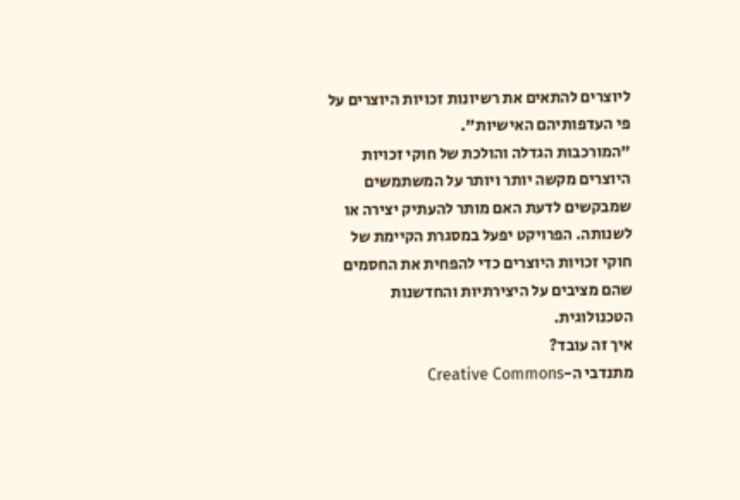ליוצרים להתאים את רשיונות זכויות היוצרים על פי העדפותיהם האישיות".
"המורכבות הגדלה והולכת של חוקי זכויות היוצרים מקשה יותר ויותר על המשתמשים שמבקשים לדעת האם מותר להעתיק יצירה או לשנותה. הפרויקט יפעל במסגרת הקיימת של חוקי זכויות היוצרים כדי להפחית את החסמים שהם מציבים על היצירתיות והחדשנות הטכנולוגית.
איך זה עובד?
מתנדבי ה-Creative Commons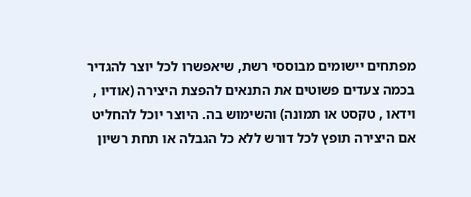מפתחים יישומים מבוססי רשת, שיאפשרו לכל יוצר להגדיר בכמה צעדים פשוטים את התנאים להפצת היצירה (אודיו , וידאו , טקסט או תמונה) והשימוש בה. היוצר יוכל להחליט אם היצירה תופץ לכל דורש ללא כל הגבלה או תחת רשיון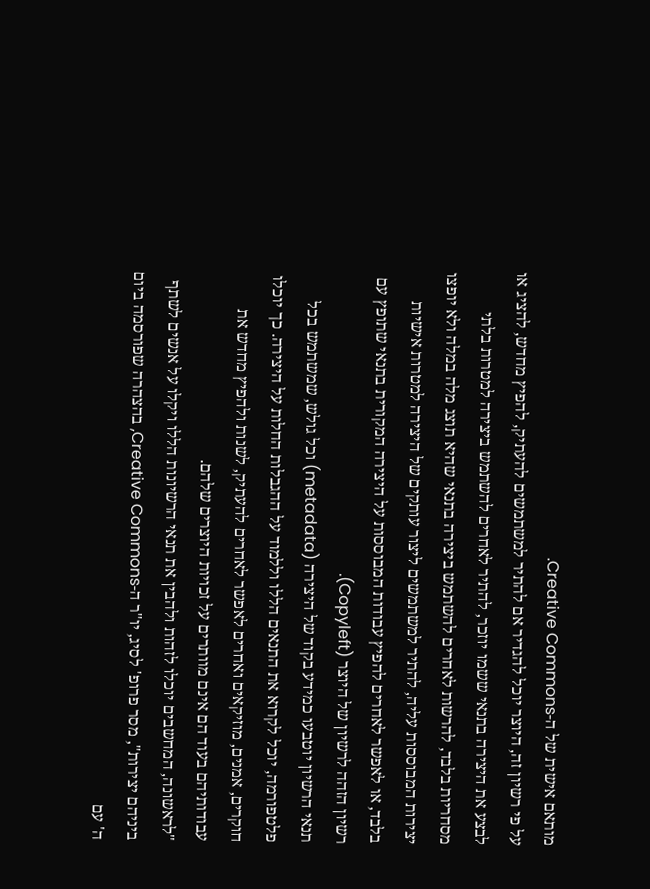מותאם אישית של ה-Creative Commons.
על פי רשיון זה, היוצר יוכל להגדיר אם להתיר למשתמשים להעתיק, להפיץ מחדש, להציג או לבצע את היצירה בתנאי ששמו יוזכר, להתיר לאחרים להשתמש ביצירה למטרות בלתי מסחריות בלבד, להרשות לאחרים להשתמש ביצירה בתנאי שהיא תוצג מלה במלה ולא יופצו יצירות המבוססות עליה, להתיר למשתמשים ליצור עותקים של היצירה למטרות אישיות בלבד, או לאפשר לאחרים להפיץ עבודות המבוססות על היצירה המקורית בתנאי שתופץ עם רשיון הזהה לרשיון של היוצר (Copyleft).
תנאי הרשיון יוטבעו כמידע בקוד של היצירה (metadata) וכל גולש, שמשתמש בכל פלטפורמה, יוכל לקרוא את התנאים הללו וללמוד על ההגבלות החלות על היצירה. כך יוכלו חוקרים, אמנים, מוזיקאים ואחרים לאפשר לאחרים להעתיק, לשנות ולהפיץ מחדש את עבודותיהם בעוד הם אינם מוותרים על זכויות היוצרים שלהם.
"לראשונה, המחשבים יוכלו לזהות ולהבין את תנאי הרשיונות הללו ויקלו על אנשים לשתף ביניהם יצירות", מסר פרופ' לסיג, יו"ר ה-Creative Commons, בהצהרה שפורסמה ביום ה' עם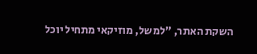השקת האתר, "למשל, מוזיקאי מתחיל יוכל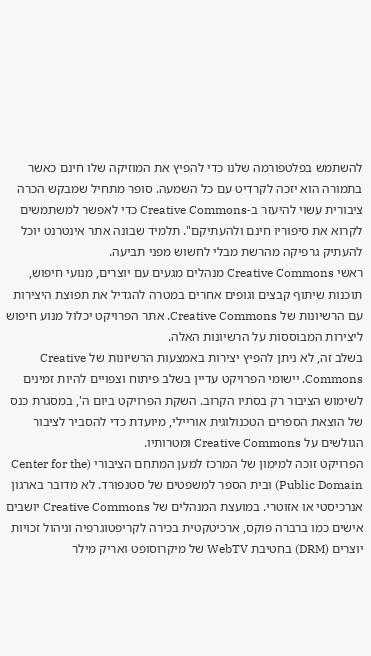להשתמש בפלטפורמה שלנו כדי להפיץ את המוזיקה שלו חינם כאשר בתמורה הוא יזכה לקרדיט עם כל השמעה. סופר מתחיל שמבקש הכרה ציבורית עשוי להיעזר ב-Creative Commons כדי לאפשר למשתמשים לקרוא את סיפוריו חינם ולהעתיקם". תלמיד שבונה אתר אינטרנט יוכל להעתיק גרפיקה מהרשת מבלי לחשוש מפני תביעה.
ראשי Creative Commons מנהלים מגעים עם יוצרים, מנועי חיפוש, תוכנות שיתוף קבצים וגופים אחרים במטרה להגדיל את תפוצת היצירות עם הרשיונות של Creative Commons. אתר הפרויקט יכלול מנוע חיפוש ליצירות המבוססות על הרשיונות האלה.
בשלב זה, לא ניתן להפיץ יצירות באמצעות הרשיונות של Creative Commons. יישומי הפרויקט עדיין בשלב פיתוח וצפויים להיות זמינים לשימוש הציבור רק בסתיו הקרוב. השקת הפרויקט ביום ה', במסגרת כנס של הוצאת הספרים הטכנולוגית אוריילי, מיועדת כדי להסביר לציבור הגולשים על Creative Commons ומטרותיו.
הפרויקט זוכה למימון של המרכז למען המתחם הציבורי (Center for the Public Domain) ובית הספר למשפטים של סטנפורד. לא מדובר בארגון אנרכיסטי או אזוטרי. במועצת המנהלים של Creative Commons יושבים אישים כמו ברברה פוקס, ארכיטקטית בכירה לקריפטוגרפיה וניהול זכויות יוצרים (DRM) בחטיבת WebTV של מיקרוסופט ואריק מילר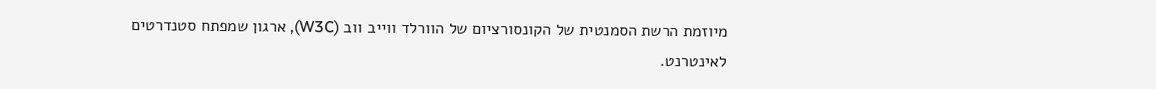מיוזמת הרשת הסמנטית של הקונסורציום של הוורלד ווייב ווב (W3C), ארגון שמפתח סטנדרטים לאינטרנט.